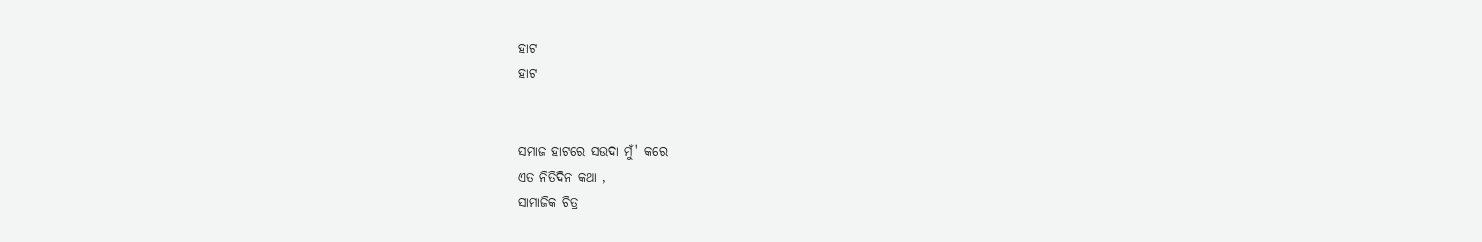ହାଟ
ହାଟ


ସମାଜ ହାଟରେ ସଉଦା ମୁଁ' କରେ
ଏତ ନିତିଦିନ କଥା ,
ସାମାଜିକ ଚିତ୍ର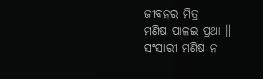ଜୀବନର ମିତ୍ର
ମଣିଷ ପାଳଇ ପ୍ରଥା ॥
ସଂସାରୀ ମଣିଷ ନ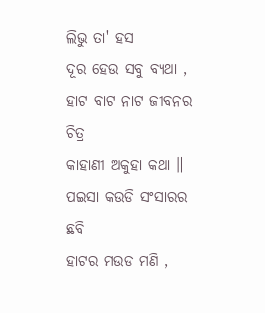ଲିଭୁ ତା' ହସ
ଦୂର ହେଉ ସବୁ ବ୍ୟଥା ,
ହାଟ ବାଟ ନାଟ ଜୀବନର ଚିତ୍ର
କାହାଣୀ ଅକୁହା କଥା ॥
ପଇସା କଉଡି ସଂସାରର ଛବି
ହାଟର ମଉଡ ମଣି ,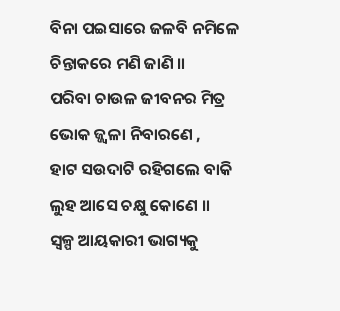ବିନା ପଇସାରେ ଜଳବି ନମିଳେ
ଚିନ୍ତାକରେ ମଣି ଜାଣି ॥
ପରିବା ଚାଉଳ ଜୀବନର ମିତ୍ର
ଭୋକ ଜ୍ଜ୍ଵଳା ନିବାରଣେ ,
ହାଟ ସଉଦାଟି ରହିଗଲେ ବାକି
ଲୁହ ଆସେ ଚକ୍ଷୁ କୋଣେ ॥
ସ୍ୱଳ୍ପ ଆୟକାରୀ ଭାଗ୍ୟକୁ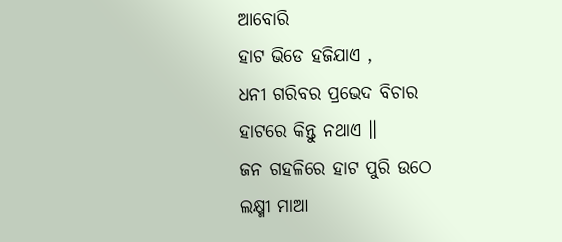ଆବୋରି
ହାଟ ଭିଡେ ହଜିଯାଏ ,
ଧନୀ ଗରିବର ପ୍ରଭେଦ ବିଚାର
ହାଟରେ କିନ୍ତୁ ନଥାଏ ॥
ଜନ ଗହଳିରେ ହାଟ ପୁରି ଉଠେ
ଲକ୍ଷ୍ମୀ ମାଆ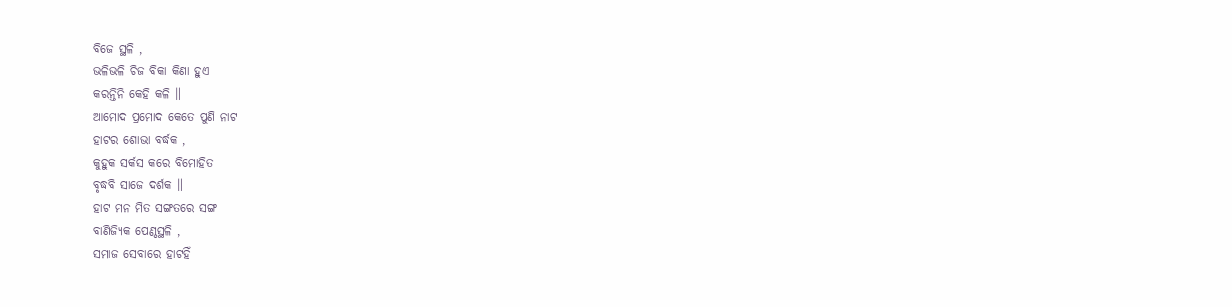ବିଜେ ସ୍ଥଳି ,
ଭଳିଭଳି ଚିଜ ବିକା କିଣା ହୁଏ
କରନ୍ତିନି କେହି କଳି ॥
ଆମୋଦ ପ୍ରମୋଦ କେତେ ପୁଣି ନାଟ
ହାଟର ଶୋଭା ବର୍ଦ୍ଧକ ,
କୁହୁକ ସର୍କସ କରେ ବିମୋହିତ
ବୃଦ୍ଧବି ସାଜେ ଦର୍ଶକ ॥
ହାଟ ମନ ମିତ ସଙ୍ଗତରେ ସଙ୍ଗ
ବାଣିଜ୍ୟିକ ପେଣ୍ଠସ୍ଥଳି ,
ସମାଜ ସେବାରେ ହାଟହିଁ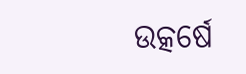ଉତ୍କର୍ଷେ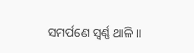ସମର୍ପଣେ ସ୍ଵର୍ଣ୍ଣ ଥାଳି ॥